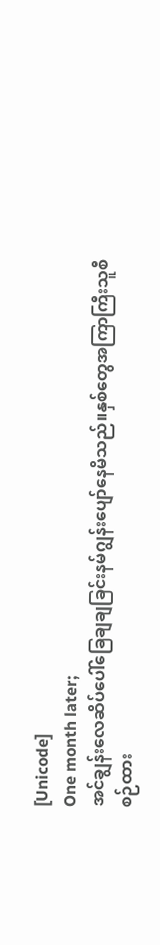[Unicode]
One month later;
အင်ချွန်းလေဆိပ်ပေါ်ခြေချချခြင်းနမ်ဂျွန်းပျော်နေမိသည်။နှစ်တွေအကြာကြီးသူစီစဉ်ထား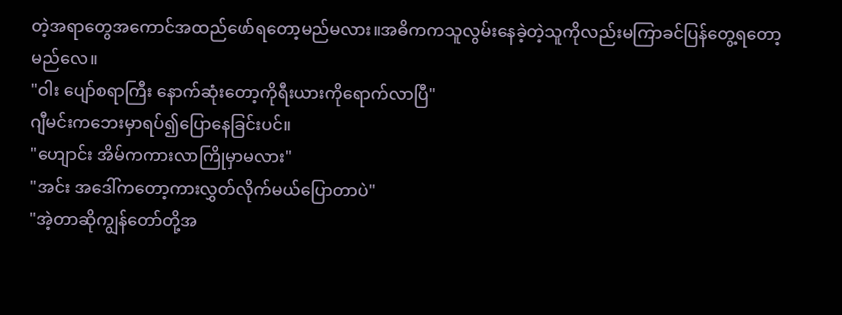တဲ့အရာတွေအကောင်အထည်ဖော်ရတော့မည်မလား။အဓိကကသူလွမ်းနေခဲ့တဲ့သူကိုလည်းမကြာခင်ပြန်တွေ့ရတော့မည်လေ။
"ဝါး ပျော်စရာကြီး နောက်ဆုံးတော့ကိုရီးယားကိုရောက်လာပြီ"
ဂျီမင်းကဘေးမှာရပ်၍ပြောနေခြင်းပင်။
"ဟျောင်း အိမ်ကကားလာကြိုမှာမလား"
"အင်း အဒေါ်ကတော့ကားလွှတ်လိုက်မယ်ပြောတာပဲ"
"အဲ့တာဆိုကျွန်တော်တို့အ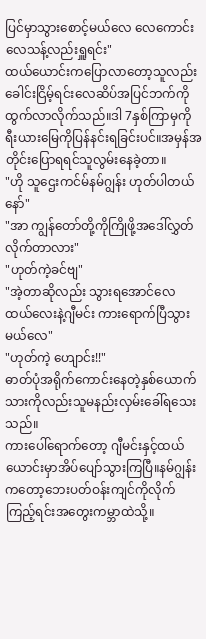ပြင်မှာသွားစောင့်မယ်လေ လေကောင်းလေသန့်လည်းရှူရင်း"
ထယ်ယောင်းကပြောလာတော့သူလည်းခေါင်းငြိမ့်ရင်းလေဆိပ်အပြင်ဘက်ကိုထွက်လာလိုက်သည်။ဒါ 7နှစ်ကြာမှကိုရီးယားမြေကိုပြန်နင်းရခြင်းပင်။အမှန်အတိုင်းပြောရရင်သူလွမ်းနေခဲ့တာ။
"ဟို သူဌေးကင်မ်နမ်ဂျွန်း ဟုတ်ပါတယ်နော်"
"အာ ကျွန်တော်တို့ကိုကြိုဖို့အဒေါ်လွှတ်လိုက်တာလား"
"ဟုတ်ကဲ့ခင်ဗျ"
"အဲ့တာဆိုလည်း သွားရအောင်လေ ထယ်လေးနဲ့ဂျီမင်း ကားရောက်ပြီသွားမယ်လေ"
"ဟုတ်ကဲ့ ဟျောင်း!!"
ဓာတ်ပုံအရိုက်ကောင်းနေတဲ့နှစ်ယောက်သားကိုလည်းသူမနည်းလှမ်းခေါ်ရသေးသည်။
ကားပေါ်ရောက်တော့ ဂျီမင်းနှင့်ထယ်ယောင်းမှာအိပ်ပျော်သွားကြပြီ။နမ်ဂျွန်းကတော့ဘေးပတ်ဝန်းကျင်ကိုလိုက်ကြည့်ရင်းအတွေးကမ္ဘာထဲသို့။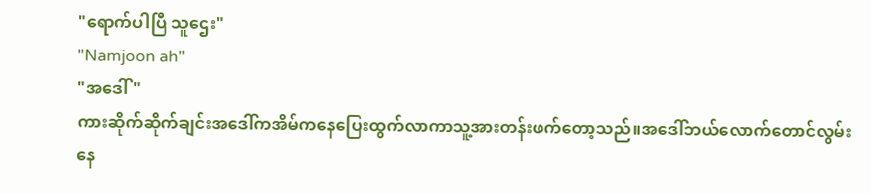"ရောက်ပါပြီ သူဌေး"
"Namjoon ah"
"အဒေါ်"
ကားဆိုက်ဆိုက်ချင်းအဒေါ်ကအိမ်ကနေပြေးထွက်လာကာသူ့အားတန်းဖက်တော့သည်။အဒေါ်ဘယ်လောက်တောင်လွမ်းနေ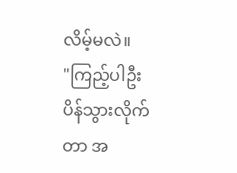လိမ့်မလဲ။
"ကြည့်ပါဦး ပိန်သွားလိုက်တာ အ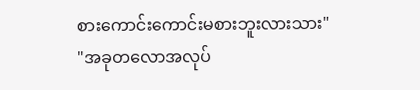စားကောင်းကောင်းမစားဘူးလားသား"
"အခုတလောအလုပ်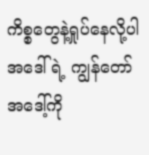ကိစ္စတွေနဲ့ရှုပ်နေလို့ပါ အဒေါ်ရဲ့ ကျွန်တော်အဒေါ့်ကို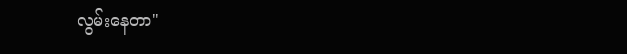လွမ်းနေတာ"